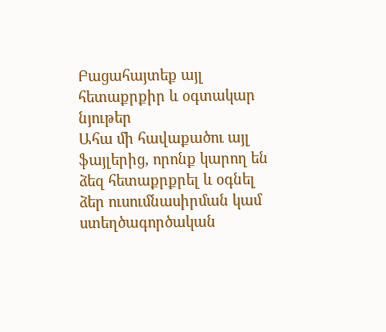Բացահայտեք այլ հետաքրքիր և օգտակար նյութեր
Ահա մի հավաքածու այլ ֆայլերից, որոնք կարող են ձեզ հետաքրքրել և օգնել ձեր ուսումնասիրման կամ ստեղծագործական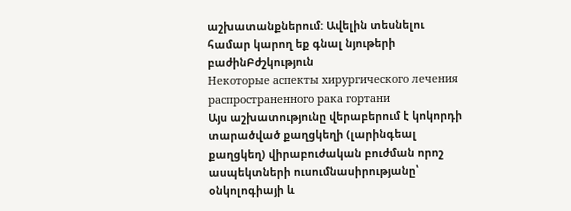աշխատանքներում: Ավելին տեսնելու համար կարող եք գնալ նյութերի բաժինԲժշկություն
Некоторые аспекты хирургического лечения распространенного рака гортани
Այս աշխատությունը վերաբերում է կոկորդի տարածված քաղցկեղի (լարինգեալ քաղցկեղ) վիրաբուժական բուժման որոշ ասպեկտների ուսումնասիրությանը՝ օնկոլոգիայի և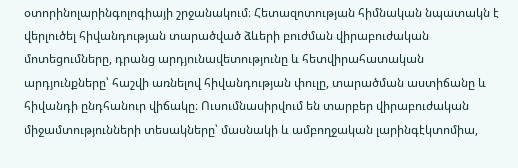օտորինոլարինգոլոգիայի շրջանակում։ Հետազոտության հիմնական նպատակն է վերլուծել հիվանդության տարածված ձևերի բուժման վիրաբուժական մոտեցումները, դրանց արդյունավետությունը և հետվիրահատական արդյունքները՝ հաշվի առնելով հիվանդության փուլը, տարածման աստիճանը և հիվանդի ընդհանուր վիճակը։ Ուսումնասիրվում են տարբեր վիրաբուժական միջամտությունների տեսակները՝ մասնակի և ամբողջական լարինգէկտոմիա,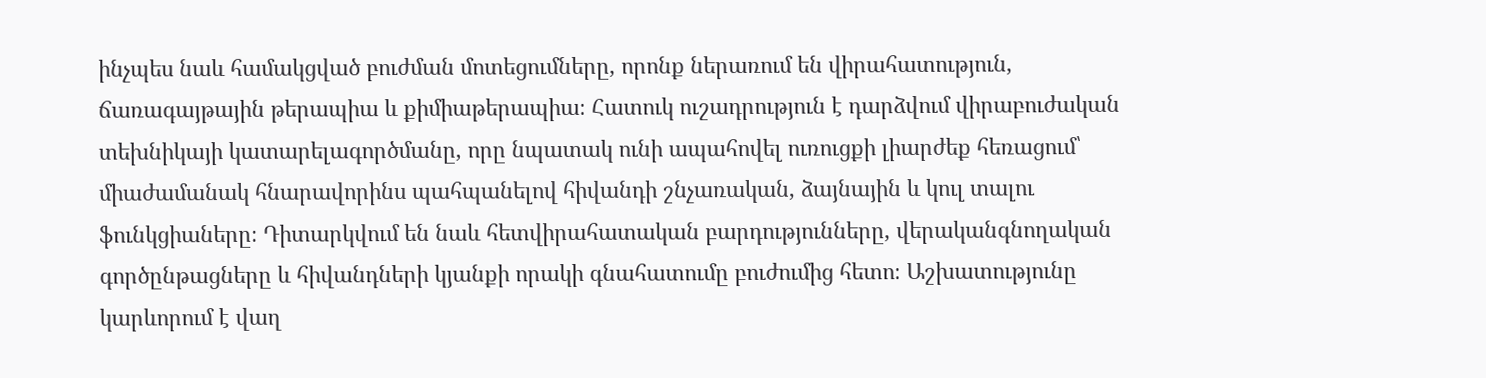ինչպես նաև համակցված բուժման մոտեցումները, որոնք ներառում են վիրահատություն, ճառագայթային թերապիա և քիմիաթերապիա։ Հատուկ ուշադրություն է դարձվում վիրաբուժական տեխնիկայի կատարելագործմանը, որը նպատակ ունի ապահովել ուռուցքի լիարժեք հեռացում՝ միաժամանակ հնարավորինս պահպանելով հիվանդի շնչառական, ձայնային և կուլ տալու ֆունկցիաները։ Դիտարկվում են նաև հետվիրահատական բարդությունները, վերականգնողական գործընթացները և հիվանդների կյանքի որակի գնահատումը բուժումից հետո։ Աշխատությունը կարևորում է վաղ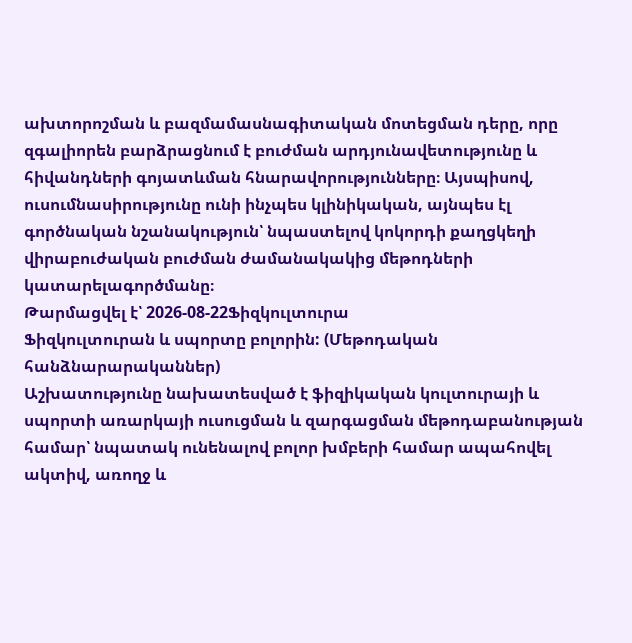ախտորոշման և բազմամասնագիտական մոտեցման դերը, որը զգալիորեն բարձրացնում է բուժման արդյունավետությունը և հիվանդների գոյատևման հնարավորությունները։ Այսպիսով, ուսումնասիրությունը ունի ինչպես կլինիկական, այնպես էլ գործնական նշանակություն՝ նպաստելով կոկորդի քաղցկեղի վիրաբուժական բուժման ժամանակակից մեթոդների կատարելագործմանը։
Թարմացվել է՝ 2026-08-22Ֆիզկուլտուրա
Ֆիզկուլտուրան և սպորտը բոլորին: (Մեթոդական հանձնարարականներ)
Աշխատությունը նախատեսված է ֆիզիկական կուլտուրայի և սպորտի առարկայի ուսուցման և զարգացման մեթոդաբանության համար՝ նպատակ ունենալով բոլոր խմբերի համար ապահովել ակտիվ, առողջ և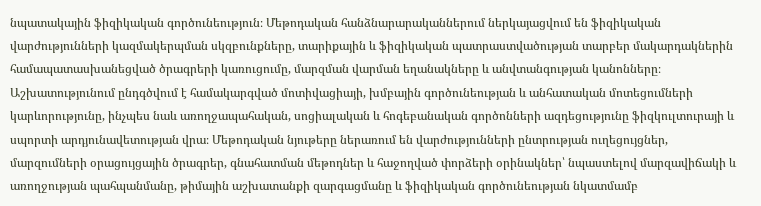նպատակային ֆիզիկական գործունեություն։ Մեթոդական հանձնարարականներում ներկայացվում են ֆիզիկական վարժությունների կազմակերպման սկզբունքները, տարիքային և ֆիզիկական պատրաստվածության տարբեր մակարդակներին համապատասխանեցված ծրագրերի կառուցումը, մարզման վարման եղանակները և անվտանգության կանոնները։ Աշխատությունում ընդգծվում է համակարգված մոտիվացիայի, խմբային գործունեության և անհատական մոտեցումների կարևորությունը, ինչպես նաև առողջապահական, սոցիալական և հոգեբանական գործոնների ազդեցությունը ֆիզկուլտուրայի և սպորտի արդյունավետության վրա։ Մեթոդական նյութերը ներառում են վարժությունների ընտրության ուղեցույցներ, մարզումների օրացույցային ծրագրեր, գնահատման մեթոդներ և հաջողված փորձերի օրինակներ՝ նպաստելով մարզավիճակի և առողջության պահպանմանը, թիմային աշխատանքի զարգացմանը և ֆիզիկական գործունեության նկատմամբ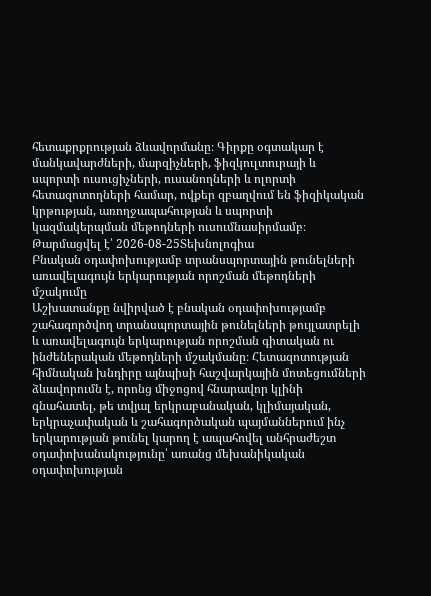հետաքրքրության ձևավորմանը։ Գիրքը օգտակար է մանկավարժների, մարզիչների, ֆիզկուլտուրայի և սպորտի ուսուցիչների, ուսանողների և ոլորտի հետազոտողների համար, ովքեր զբաղվում են ֆիզիկական կրթության, առողջապահության և սպորտի կազմակերպման մեթոդների ուսումնասիրմամբ։
Թարմացվել է՝ 2026-08-25Տեխնոլոգիա
Բնական օդափոխությամբ տրանսպորտային թունելների առավելագույն երկարության որոշման մեթոդների մշակումը
Աշխատանքը նվիրված է բնական օդափոխությամբ շահագործվող տրանսպորտային թունելների թույլատրելի և առավելագույն երկարության որոշման գիտական ու ինժեներական մեթոդների մշակմանը։ Հետազոտության հիմնական խնդիրը այնպիսի հաշվարկային մոտեցումների ձևավորումն է, որոնց միջոցով հնարավոր կլինի գնահատել, թե տվյալ երկրաբանական, կլիմայական, երկրաչափական և շահագործական պայմաններում ինչ երկարության թունել կարող է ապահովել անհրաժեշտ օդափոխանակությունը՝ առանց մեխանիկական օդափոխության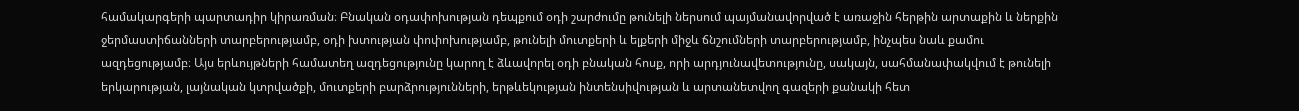համակարգերի պարտադիր կիրառման։ Բնական օդափոխության դեպքում օդի շարժումը թունելի ներսում պայմանավորված է առաջին հերթին արտաքին և ներքին ջերմաստիճանների տարբերությամբ, օդի խտության փոփոխությամբ, թունելի մուտքերի և ելքերի միջև ճնշումների տարբերությամբ, ինչպես նաև քամու ազդեցությամբ։ Այս երևույթների համատեղ ազդեցությունը կարող է ձևավորել օդի բնական հոսք, որի արդյունավետությունը, սակայն, սահմանափակվում է թունելի երկարության, լայնական կտրվածքի, մուտքերի բարձրությունների, երթևեկության ինտենսիվության և արտանետվող գազերի քանակի հետ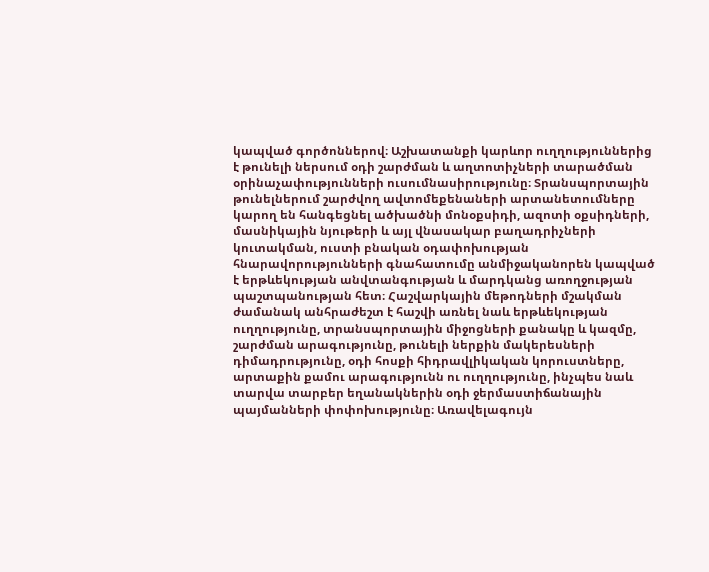կապված գործոններով։ Աշխատանքի կարևոր ուղղություններից է թունելի ներսում օդի շարժման և աղտոտիչների տարածման օրինաչափությունների ուսումնասիրությունը։ Տրանսպորտային թունելներում շարժվող ավտոմեքենաների արտանետումները կարող են հանգեցնել ածխածնի մոնօքսիդի, ազոտի օքսիդների, մասնիկային նյութերի և այլ վնասակար բաղադրիչների կուտակման, ուստի բնական օդափոխության հնարավորությունների գնահատումը անմիջականորեն կապված է երթևեկության անվտանգության և մարդկանց առողջության պաշտպանության հետ։ Հաշվարկային մեթոդների մշակման ժամանակ անհրաժեշտ է հաշվի առնել նաև երթևեկության ուղղությունը, տրանսպորտային միջոցների քանակը և կազմը, շարժման արագությունը, թունելի ներքին մակերեսների դիմադրությունը, օդի հոսքի հիդրավլիկական կորուստները, արտաքին քամու արագությունն ու ուղղությունը, ինչպես նաև տարվա տարբեր եղանակներին օդի ջերմաստիճանային պայմանների փոփոխությունը։ Առավելագույն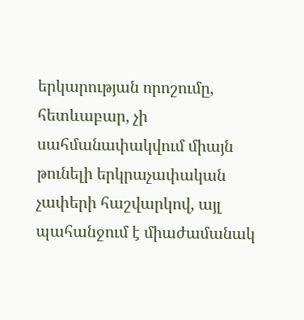երկարության որոշումը, հետևաբար, չի սահմանափակվում միայն թունելի երկրաչափական չափերի հաշվարկով, այլ պահանջում է միաժամանակ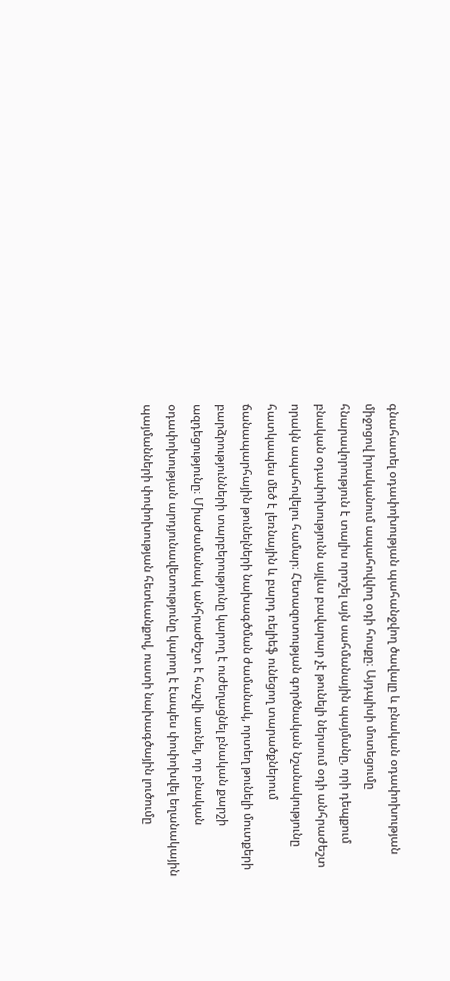գնահատել օդափոխության պահանջվող ծավալը և բնական օդափոխության միջոցով իրականում ապահովվող օդի հոսքը։ Այդպիսի մոտեցումը հնարավորություն է տալիս որոշել այն սահմանային պայմանը, որի դեպքում բնական օդափոխությունն այլևս բավարար չէ թունելի ներսում օդի անհրաժեշտ որակն ապահովելու համար։ Հետազոտության գործնական նշանակությունը հատկապես մեծ է լեռնային և բարդ ռելիեֆ ունեցող տարածքներում ճանապարհային թունելների նախագծման ժամանակ, որտեղ թունելի մուտքերի բարձրությունների տարբերությունը կարող է ուժեղացնել բնական քարշի ազդեցությունը։ Միաժամանակ անհրաժեշտ է հաշվի առնել, որ բնական օդափոխության արդյունավետությունը կարող է էապես փոփոխվել եղանակային պայմանների փոփոխության հետևանքով, ուստի նախագծային լուծումը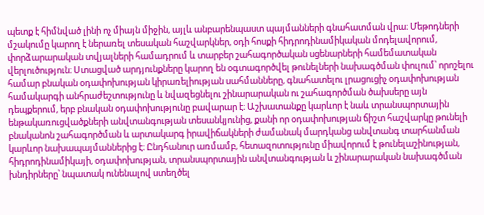պետք է հիմնված լինի ոչ միայն միջին, այլև անբարենպաստ պայմանների գնահատման վրա։ Մեթոդների մշակումը կարող է ներառել տեսական հաշվարկներ, օդի հոսքի հիդրոդինամիկական մոդելավորում, փորձարարական տվյալների համադրում և տարբեր շահագործական սցենարների համեմատական վերլուծություն։ Ստացված արդյունքները կարող են օգտագործվել թունելների նախագծման փուլում՝ որոշելու համար բնական օդափոխության կիրառելիության սահմանները, գնահատելու լրացուցիչ օդափոխության համակարգի անհրաժեշտությունը և նվազեցնելու շինարարական ու շահագործման ծախսերը այն դեպքերում, երբ բնական օդափոխությունը բավարար է։ Աշխատանքը կարևոր է նաև տրանսպորտային ենթակառուցվածքների անվտանգության տեսանկյունից, քանի որ օդափոխության ճիշտ հաշվարկը թունելի բնականոն շահագործման և արտակարգ իրավիճակների ժամանակ մարդկանց անվտանգ տարհանման կարևոր նախապայմաններից է։ Ընդհանուր առմամբ, հետազոտությունը միավորում է թունելաշինության, հիդրոդինամիկայի, օդափոխության, տրանսպորտային անվտանգության և շինարարական նախագծման խնդիրները՝ նպատակ ունենալով ստեղծել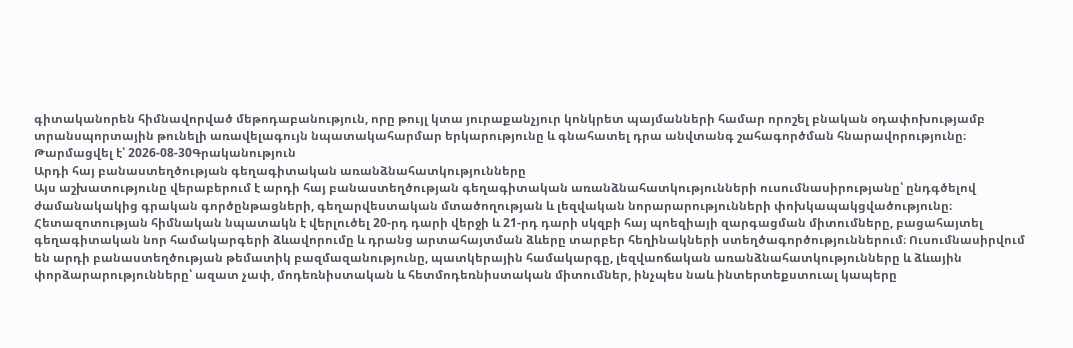գիտականորեն հիմնավորված մեթոդաբանություն, որը թույլ կտա յուրաքանչյուր կոնկրետ պայմանների համար որոշել բնական օդափոխությամբ տրանսպորտային թունելի առավելագույն նպատակահարմար երկարությունը և գնահատել դրա անվտանգ շահագործման հնարավորությունը։
Թարմացվել է՝ 2026-08-30Գրականություն
Արդի հայ բանաստեղծության գեղագիտական առանձնահատկությունները
Այս աշխատությունը վերաբերում է արդի հայ բանաստեղծության գեղագիտական առանձնահատկությունների ուսումնասիրությանը՝ ընդգծելով ժամանակակից գրական գործընթացների, գեղարվեստական մտածողության և լեզվական նորարարությունների փոխկապակցվածությունը։ Հետազոտության հիմնական նպատակն է վերլուծել 20-րդ դարի վերջի և 21-րդ դարի սկզբի հայ պոեզիայի զարգացման միտումները, բացահայտել գեղագիտական նոր համակարգերի ձևավորումը և դրանց արտահայտման ձևերը տարբեր հեղինակների ստեղծագործություններում։ Ուսումնասիրվում են արդի բանաստեղծության թեմատիկ բազմազանությունը, պատկերային համակարգը, լեզվաոճական առանձնահատկությունները և ձևային փորձարարությունները՝ ազատ չափ, մոդեռնիստական և հետմոդեռնիստական միտումներ, ինչպես նաև ինտերտեքստուալ կապերը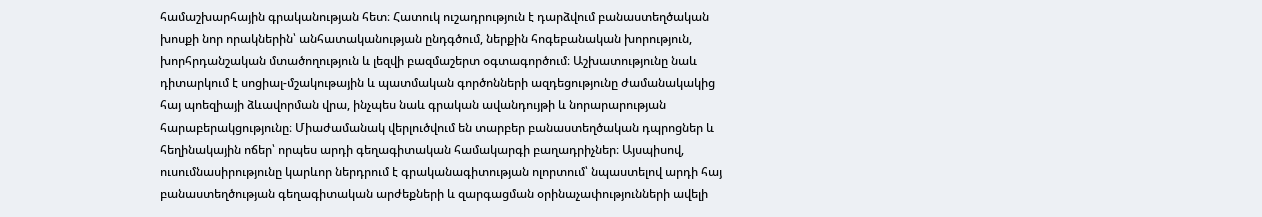համաշխարհային գրականության հետ։ Հատուկ ուշադրություն է դարձվում բանաստեղծական խոսքի նոր որակներին՝ անհատականության ընդգծում, ներքին հոգեբանական խորություն, խորհրդանշական մտածողություն և լեզվի բազմաշերտ օգտագործում։ Աշխատությունը նաև դիտարկում է սոցիալ-մշակութային և պատմական գործոնների ազդեցությունը ժամանակակից հայ պոեզիայի ձևավորման վրա, ինչպես նաև գրական ավանդույթի և նորարարության հարաբերակցությունը։ Միաժամանակ վերլուծվում են տարբեր բանաստեղծական դպրոցներ և հեղինակային ոճեր՝ որպես արդի գեղագիտական համակարգի բաղադրիչներ։ Այսպիսով, ուսումնասիրությունը կարևոր ներդրում է գրականագիտության ոլորտում՝ նպաստելով արդի հայ բանաստեղծության գեղագիտական արժեքների և զարգացման օրինաչափությունների ավելի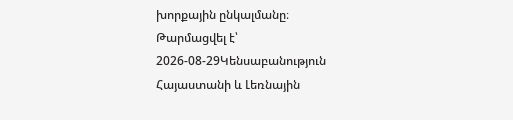խորքային ընկալմանը։
Թարմացվել է՝ 2026-08-29Կենսաբանություն
Հայաստանի և Լեռնային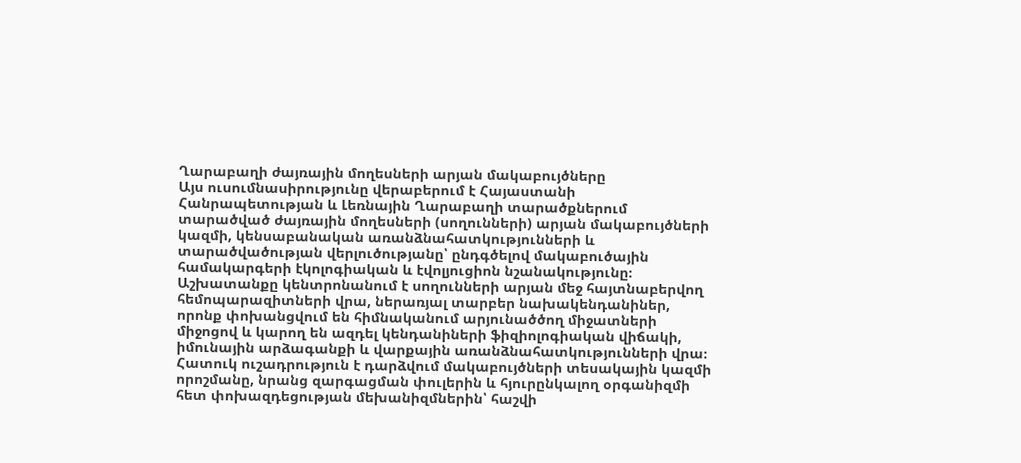Ղարաբաղի ժայռային մողեսների արյան մակաբույծները
Այս ուսումնասիրությունը վերաբերում է Հայաստանի Հանրապետության և Լեռնային Ղարաբաղի տարածքներում տարածված ժայռային մողեսների (սողունների) արյան մակաբույծների կազմի, կենսաբանական առանձնահատկությունների և տարածվածության վերլուծությանը՝ ընդգծելով մակաբուծային համակարգերի էկոլոգիական և էվոլյուցիոն նշանակությունը։ Աշխատանքը կենտրոնանում է սողունների արյան մեջ հայտնաբերվող հեմոպարազիտների վրա, ներառյալ տարբեր նախակենդանիներ, որոնք փոխանցվում են հիմնականում արյունածծող միջատների միջոցով և կարող են ազդել կենդանիների ֆիզիոլոգիական վիճակի, իմունային արձագանքի և վարքային առանձնահատկությունների վրա։ Հատուկ ուշադրություն է դարձվում մակաբույծների տեսակային կազմի որոշմանը, նրանց զարգացման փուլերին և հյուրընկալող օրգանիզմի հետ փոխազդեցության մեխանիզմներին՝ հաշվի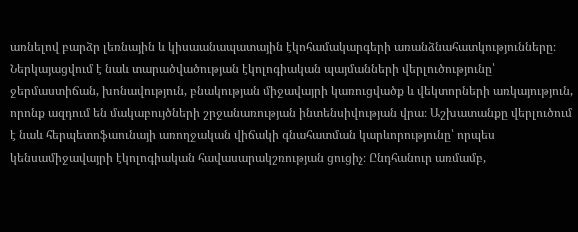առնելով բարձր լեռնային և կիսաանապատային էկոհամակարգերի առանձնահատկությունները։ Ներկայացվում է նաև տարածվածության էկոլոգիական պայմանների վերլուծությունը՝ ջերմաստիճան, խոնավություն, բնակության միջավայրի կառուցվածք և վեկտորների առկայություն, որոնք ազդում են մակաբույծների շրջանառության ինտենսիվության վրա։ Աշխատանքը վերլուծում է նաև հերպետոֆաունայի առողջական վիճակի գնահատման կարևորությունը՝ որպես կենսամիջավայրի էկոլոգիական հավասարակշռության ցուցիչ։ Ընդհանուր առմամբ,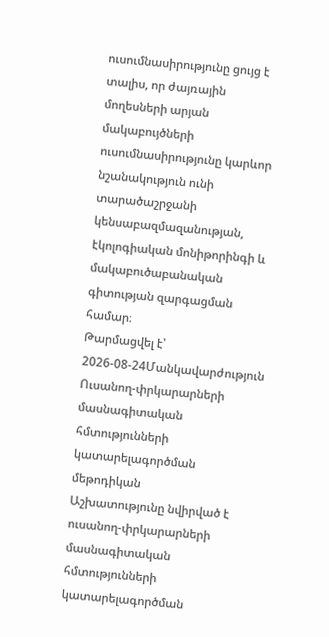ուսումնասիրությունը ցույց է տալիս, որ ժայռային մողեսների արյան մակաբույծների ուսումնասիրությունը կարևոր նշանակություն ունի տարածաշրջանի կենսաբազմազանության, էկոլոգիական մոնիթորինգի և մակաբուծաբանական գիտության զարգացման համար։
Թարմացվել է՝ 2026-08-24Մանկավարժություն
Ուսանող-փրկարարների մասնագիտական հմտությունների կատարելագործման մեթոդիկան
Աշխատությունը նվիրված է ուսանող-փրկարարների մասնագիտական հմտությունների կատարելագործման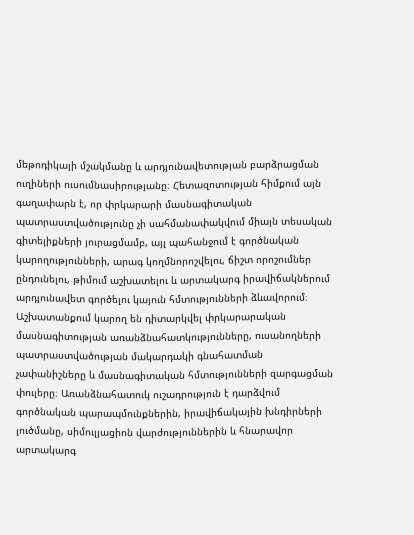մեթոդիկայի մշակմանը և արդյունավետության բարձրացման ուղիների ուսումնասիրությանը։ Հետազոտության հիմքում այն գաղափարն է, որ փրկարարի մասնագիտական պատրաստվածությունը չի սահմանափակվում միայն տեսական գիտելիքների յուրացմամբ, այլ պահանջում է գործնական կարողությունների, արագ կողմնորոշվելու, ճիշտ որոշումներ ընդունելու, թիմում աշխատելու և արտակարգ իրավիճակներում արդյունավետ գործելու կայուն հմտությունների ձևավորում։ Աշխատանքում կարող են դիտարկվել փրկարարական մասնագիտության առանձնահատկությունները, ուսանողների պատրաստվածության մակարդակի գնահատման չափանիշները և մասնագիտական հմտությունների զարգացման փուլերը։ Առանձնահատուկ ուշադրություն է դարձվում գործնական պարապմունքներին, իրավիճակային խնդիրների լուծմանը, սիմուլյացիոն վարժություններին և հնարավոր արտակարգ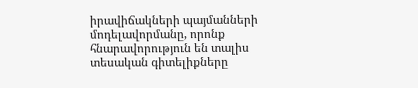իրավիճակների պայմանների մոդելավորմանը, որոնք հնարավորություն են տալիս տեսական գիտելիքները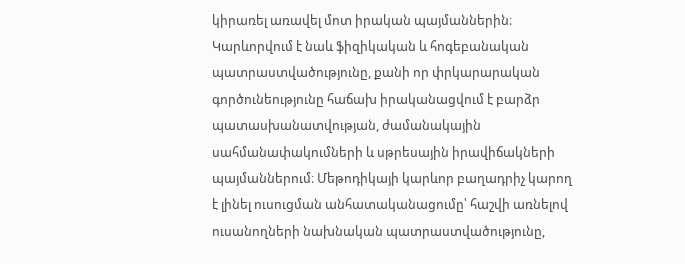կիրառել առավել մոտ իրական պայմաններին։ Կարևորվում է նաև ֆիզիկական և հոգեբանական պատրաստվածությունը, քանի որ փրկարարական գործունեությունը հաճախ իրականացվում է բարձր պատասխանատվության, ժամանակային սահմանափակումների և սթրեսային իրավիճակների պայմաններում։ Մեթոդիկայի կարևոր բաղադրիչ կարող է լինել ուսուցման անհատականացումը՝ հաշվի առնելով ուսանողների նախնական պատրաստվածությունը,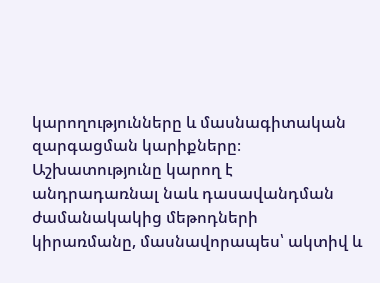կարողությունները և մասնագիտական զարգացման կարիքները։ Աշխատությունը կարող է անդրադառնալ նաև դասավանդման ժամանակակից մեթոդների կիրառմանը, մասնավորապես՝ ակտիվ և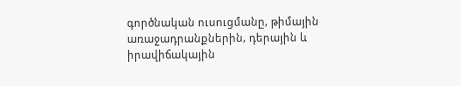գործնական ուսուցմանը, թիմային առաջադրանքներին, դերային և իրավիճակային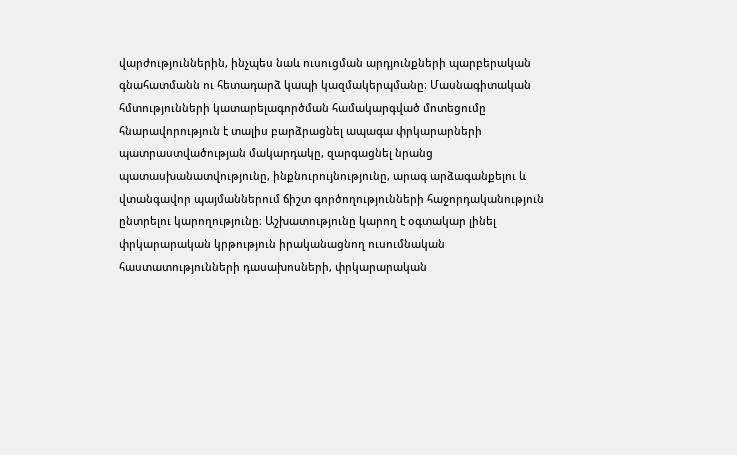վարժություններին, ինչպես նաև ուսուցման արդյունքների պարբերական գնահատմանն ու հետադարձ կապի կազմակերպմանը։ Մասնագիտական հմտությունների կատարելագործման համակարգված մոտեցումը հնարավորություն է տալիս բարձրացնել ապագա փրկարարների պատրաստվածության մակարդակը, զարգացնել նրանց պատասխանատվությունը, ինքնուրույնությունը, արագ արձագանքելու և վտանգավոր պայմաններում ճիշտ գործողությունների հաջորդականություն ընտրելու կարողությունը։ Աշխատությունը կարող է օգտակար լինել փրկարարական կրթություն իրականացնող ուսումնական հաստատությունների դասախոսների, փրկարարական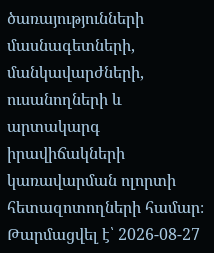ծառայությունների մասնագետների, մանկավարժների, ուսանողների և արտակարգ իրավիճակների կառավարման ոլորտի հետազոտողների համար։
Թարմացվել է՝ 2026-08-27